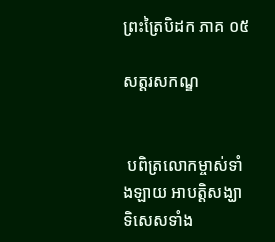ព្រះត្រៃបិដក ភាគ ០៥

សត្តរសកណ្ឌ


 បពិត្រលោកម្ចាស់ទាំងឡាយ អាបត្តិសង្ឃាទិសេសទាំង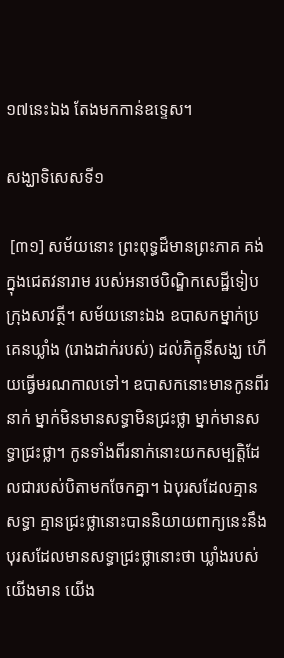១៧នេះឯង តែងមកកាន់ឧទ្ទេស។

សង្ឃាទិសេសទី១

 [៣១] សម័យនោះ ព្រះពុទ្ធដ៏មានព្រះភាគ គង់ក្នុងជេតវនារាម របស់អនាថបិណ្ឌិកសេដ្ឋីទៀបក្រុងសាវត្ថី។ សម័យនោះឯង ឧបាសកម្នាក់ប្រគេនឃ្លាំង (រោងដាក់របស់) ដល់ភិក្ខុនីសង្ឃ ហើយធ្វើមរណកាលទៅ។ ឧបាសកនោះមានកូនពីរនាក់ ម្នាក់មិនមានសទ្ធាមិនជ្រះថ្លា ម្នាក់មានសទ្ធាជ្រះថ្លា។ កូនទាំងពីរនាក់នោះយកសម្បត្តិដែលជារបស់បិតាមកចែកគ្នា។ ឯបុរសដែលគ្មានសទ្ធា គ្មានជ្រះថ្លានោះបាននិយាយពាក្យនេះនឹងបុរសដែលមានសទ្ធាជ្រះថ្លានោះថា ឃ្លាំងរបស់យើងមាន យើង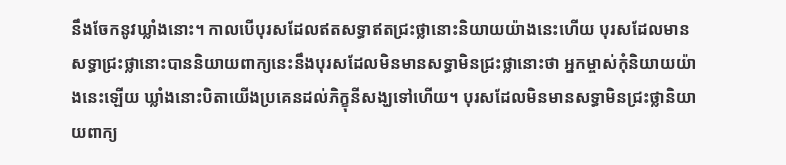នឹងចែកនូវឃ្លាំងនោះ។ កាលបើបុរសដែលឥតសទ្ធាឥតជ្រះថ្លានោះនិយាយយ៉ាងនេះហើយ បុរសដែលមានសទ្ធាជ្រះថ្លានោះបាននិយាយពាក្យនេះនឹងបុរសដែលមិនមានសទ្ធាមិនជ្រះថ្លានោះថា អ្នកម្ចាស់កុំនិយាយយ៉ាងនេះឡើយ ឃ្លាំងនោះបិតាយើងប្រគេនដល់ភិក្ខុនីសង្ឃទៅហើយ។ បុរសដែលមិនមានសទ្ធាមិនជ្រះថ្លានិយាយពាក្យ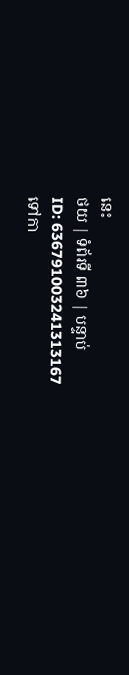នេះ
ថយ | ទំព័រទី ៣៦ | បន្ទាប់
ID: 636791003241313167
ទៅកា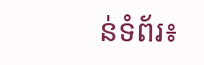ន់ទំព័រ៖